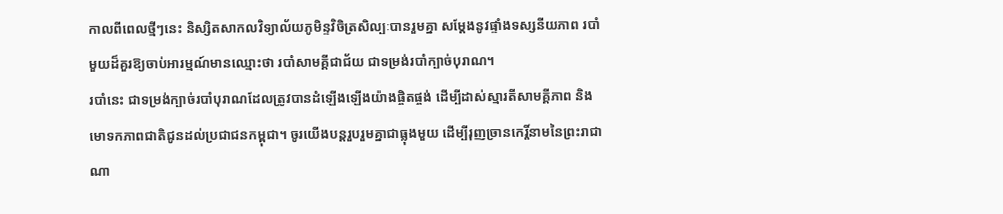កាលពីពេលថ្មីៗនេះ និស្សិតសាកលវិទ្យាល័យភូមិន្ទវិចិត្រសិល្បៈបានរួមគ្នា សម្តែងនូវផ្ទាំងទស្សនីយភាព របាំមួយដ៏គួរឱ្យចាប់អារម្មណ៍មានឈ្មោះថា របាំសាមគ្គីជាជ័យ ជាទម្រង់របាំក្បាច់បុរាណ។
របាំនេះ ជាទម្រង់ក្បាច់របាំបុរាណដែលត្រូវបានដំឡើងឡើងយ៉ាងផ្ចិតផ្ចង់ ដើម្បីដាស់ស្មារតីសាមគ្គីភាព និងមោទកភាពជាតិជូនដល់ប្រជាជនកម្ពុជា។ ចូរយើងបន្តរួបរួមគ្នាជាធ្លុងមួយ ដើម្បីរុញច្រានកេរ្តិ៍នាមនៃព្រះរាជាណា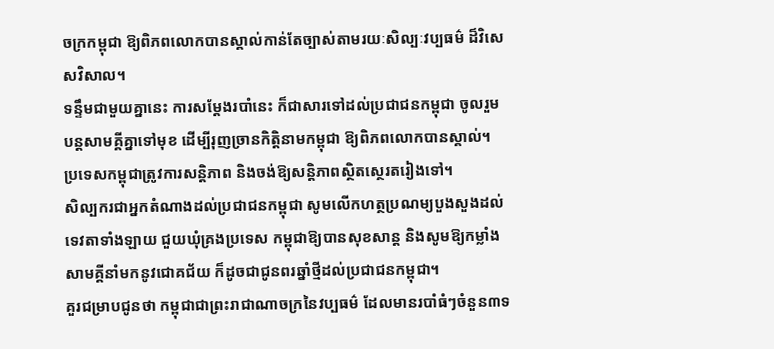ចក្រកម្ពុជា ឱ្យពិភពលោកបានស្គាល់កាន់តែច្បាស់តាមរយៈសិល្បៈវប្បធម៌ ដ៏វិសេសវិសាល។
ទន្ទឹមជាមួយគ្នានេះ ការសម្តែងរបាំនេះ ក៏ជាសារទៅដល់ប្រជាជនកម្ពុជា ចូលរួមបន្តសាមគ្គីគ្នាទៅមុខ ដើម្បីរុញច្រានកិត្តិនាមកម្ពុជា ឱ្យពិភពលោកបានស្គាល់។ ប្រទេសកម្ពុជាត្រូវការសន្តិភាព និងចង់ឱ្យសន្តិភាពស្ថិតស្ថេរតរៀងទៅ។
សិល្បករជាអ្នកតំណាងដល់ប្រជាជនកម្ពុជា សូមលើកហត្ថប្រណម្យបួងសួងដល់ទេវតាទាំងឡាយ ជួយឃុំគ្រងប្រទេស កម្ពុជាឱ្យបានសុខសាន្ត និងសូមឱ្យកម្លាំងសាមគ្គីនាំមកនូវជោគជ័យ ក៏ដូចជាជូនពរឆ្នាំថ្មីដល់ប្រជាជនកម្ពុជា។
គួរជម្រាបជូនថា កម្ពុជាជាព្រះរាជាណាចក្រនៃវប្បធម៌ ដែលមានរបាំធំៗចំនួន៣ទ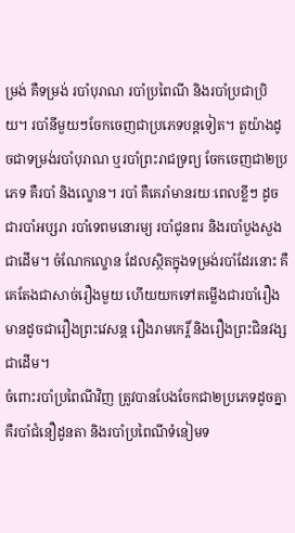ម្រង់ គឺទម្រង់ របាំបុរាណ របាំប្រពៃណី និងរបាំប្រជាប្រិយ។ របាំនីមួយៗចែកចេញជាប្រភេទបន្តទៀត។ តួយ៉ាងដូចជាទម្រង់របាំបុរាណ ឬរបាំព្រះរាជទ្រព្យ ចែកចេញជា២ប្រភេទ គឺរបាំ និងល្ខោន។ របាំ គឺគេរាំមានរយៈពេលខ្លីៗ ដូចជារបាំអប្សរា របាំទេពមនោរម្យ របាំជូនពរ និងរបាំបួងសួងជាដើម។ ចំណែកល្ខោន ដែលស្ថិតក្នុងទម្រង់របាំដែរនោះ គឺគេតែងជាសាច់រឿងមួយ ហើយយកទៅតម្លើងជារបាំរឿង មានដូចជារឿងព្រះវេសន្ត រឿងរាមកេរ្ដិ៍ និងរឿងព្រះជិនវង្សជាដើម។
ចំពោះរបាំប្រពៃណីវិញ ត្រូវបានបែងចែកជា២ប្រភេទដូចគ្នា គឺរបាំជំនឿដូនតា និងរបាំប្រពៃណីទំនៀមទ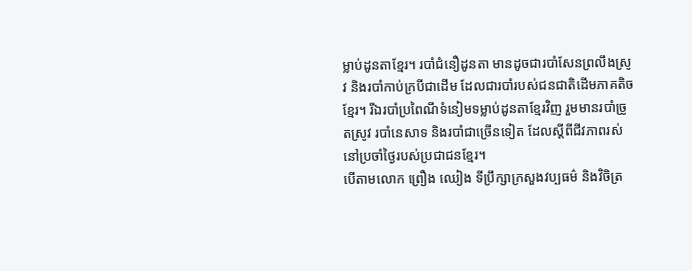ម្លាប់ដូនតាខ្មែរ។ របាំជំនឿដូនតា មានដូចជារបាំសែនព្រលឹងស្រូវ និងរបាំកាប់ក្របីជាដើម ដែលជារបាំរបស់ជនជាតិដើមភាគតិចខ្មែរ។ រីឯរបាំប្រពៃណីទំនៀមទម្លាប់ដូនតាខ្មែរវិញ រួមមានរបាំច្រូតស្រូវ របាំនេសាទ និងរបាំជាច្រើនទៀត ដែលស្ដីពីជីវភាពរស់នៅប្រចាំថ្ងៃរបស់ប្រជាជនខ្មែរ។
បើតាមលោក ព្រឿង ឈៀង ទីប្រឹក្សាក្រសួងវប្បធម៌ និងវិចិត្រ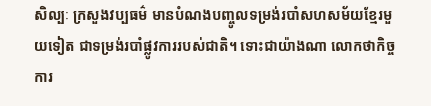សិល្បៈ ក្រសួងវប្បធម៌ មានបំណងបញ្ចូលទម្រង់របាំសហសម័យខ្មែរមួយទៀត ជាទម្រង់របាំផ្លូវការរបស់ជាតិ។ ទោះជាយ៉ាងណា លោកថាកិច្ចការ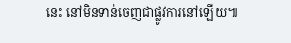នេះ នៅមិនទាន់ចេញជាផ្លូវការនៅឡើយ៕